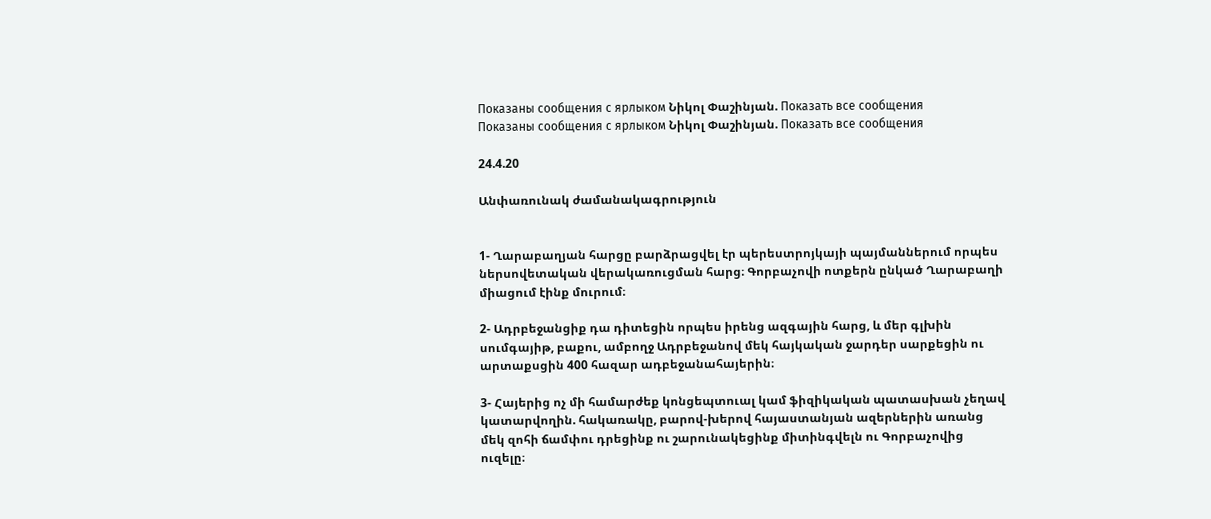Показаны сообщения с ярлыком Նիկոլ Փաշինյան. Показать все сообщения
Показаны сообщения с ярлыком Նիկոլ Փաշինյան. Показать все сообщения

24.4.20

Անփառունակ ժամանակագրություն


1- Ղարաբաղյան հարցը բարձրացվել էր պերեստրոյկայի պայմաններում որպես ներսովետական վերակառուցման հարց։ Գորբաչովի ոտքերն ընկած Ղարաբաղի միացում էինք մուրում։

2- Ադրբեջանցիք դա դիտեցին որպես իրենց ազգային հարց, և մեր գլխին սումգայիթ, բաքու, ամբողջ Ադրբեջանով մեկ հայկական ջարդեր սարքեցին ու արտաքսցին 400 հազար ադբեջանահայերին։

3- Հայերից ոչ մի համարժեք կոնցեպտուալ կամ ֆիզիկական պատասխան չեղավ կատարվողին. հակառակը, բարով-խերով հայաստանյան ազերներին առանց մեկ զոհի ճամփու դրեցինք ու շարունակեցինք միտինգվելն ու Գորբաչովից ուզելը։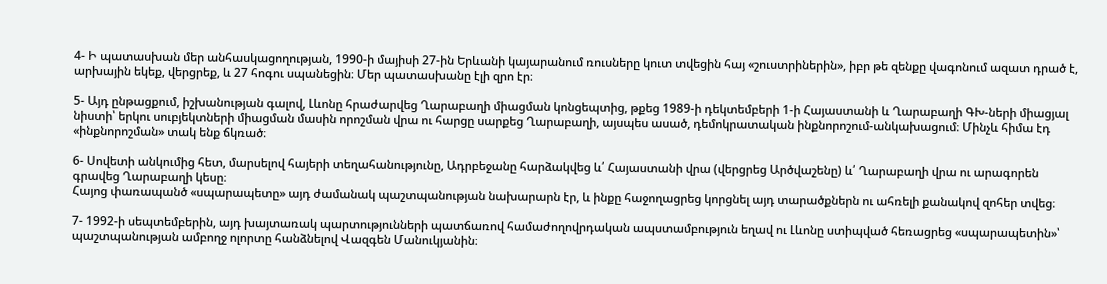4- Ի պատասխան մեր անհասկացողության, 1990-ի մայիսի 27-ին Երևանի կայարանում ռուսները կուտ տվեցին հայ «շուստրիներին», իբր թե զենքը վագոնում ազատ դրած է, արխային եկեք, վերցրեք, և 27 հոգու սպանեցին։ Մեր պատասխանը էլի զրո էր։

5- Այդ ընթացքում, իշխանության գալով, Լևոնը հրաժարվեց Ղարաբաղի միացման կոնցեպտից, թքեց 1989-ի դեկտեմբերի 1-ի Հայաստանի և Ղարաբաղի ԳԽ-ների միացյալ նիստի՝ երկու սուբյեկտների միացման մասին որոշման վրա ու հարցը սարքեց Ղարաբաղի, այսպես ասած, դեմոկրատական ինքնորոշում-անկախացում։ Մինչև հիմա էդ «ինքնորոշման» տակ ենք ճկռած։

6- Սովետի անկումից հետ, մարսելով հայերի տեղահանությունը, Ադրբեջանը հարձակվեց և՛ Հայաստանի վրա (վերցրեց Արծվաշենը) և՛ Ղարաբաղի վրա ու արագորեն գրավեց Ղարաբաղի կեսը։
Հայոց փառապանծ «սպարապետը» այդ ժամանակ պաշտպանության նախարարն էր, և ինքը հաջողացրեց կորցնել այդ տարածքներն ու ահռելի քանակով զոհեր տվեց։

7- 1992-ի սեպտեմբերին, այդ խայտառակ պարտությունների պատճառով համաժողովրդական ապստամբություն եղավ ու Լևոնը ստիպված հեռացրեց «սպարապետին»՝ պաշտպանության ամբողջ ոլորտը հանձնելով Վազգեն Մանուկյանին։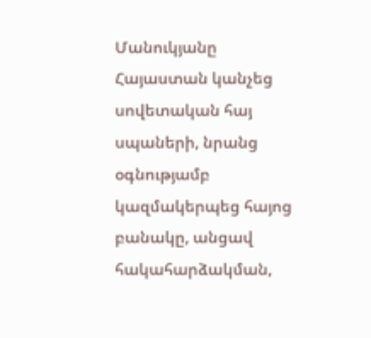Մանուկյանը Հայաստան կանչեց սովետական հայ սպաների, նրանց օգնությամբ կազմակերպեց հայոց բանակը, անցավ հակահարձակման,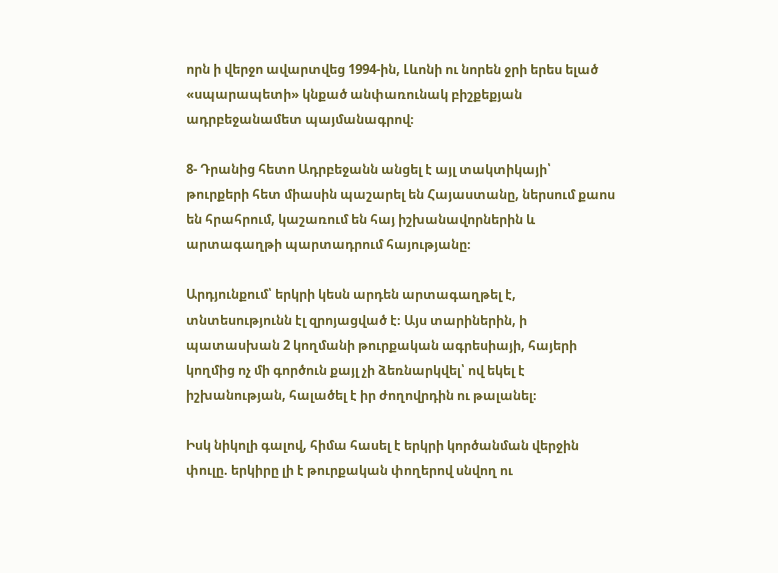որն ի վերջո ավարտվեց 1994-ին, Լևոնի ու նորեն ջրի երես ելած «սպարապետի» կնքած անփառունակ բիշքեքյան ադրբեջանամետ պայմանագրով։

8- Դրանից հետո Ադրբեջանն անցել է այլ տակտիկայի՝ թուրքերի հետ միասին պաշարել են Հայաստանը, ներսում քաոս են հրահրում, կաշառում են հայ իշխանավորներին և արտագաղթի պարտադրում հայությանը։

Արդյունքում՝ երկրի կեսն արդեն արտագաղթել է, տնտեսությունն էլ զրոյացված է։ Այս տարիներին, ի պատասխան 2 կողմանի թուրքական ագրեսիայի, հայերի կողմից ոչ մի գործուն քայլ չի ձեռնարկվել՝ ով եկել է իշխանության, հալածել է իր ժողովրդին ու թալանել։

Իսկ նիկոլի գալով, հիմա հասել է երկրի կործանման վերջին փուլը. երկիրը լի է թուրքական փողերով սնվող ու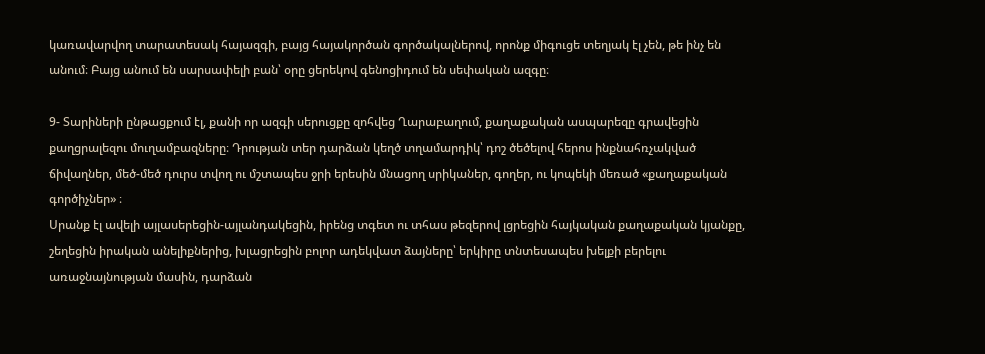կառավարվող տարատեսակ հայազգի, բայց հայակործան գործակալներով, որոնք միգուցե տեղյակ էլ չեն, թե ինչ են անում։ Բայց անում են սարսափելի բան՝ օրը ցերեկով գենոցիդում են սեփական ազգը։

9- Տարիների ընթացքում էլ, քանի որ ազգի սերուցքը զոհվեց Ղարաբաղում, քաղաքական ասպարեզը գրավեցին քաղցրալեզու մուղամբազները։ Դրության տեր դարձան կեղծ տղամարդիկ՝ դոշ ծեծելով հերոս ինքնահռչակված ճիվաղներ, մեծ-մեծ դուրս տվող ու մշտապես ջրի երեսին մնացող սրիկաներ, գողեր, ու կոպեկի մեռած «քաղաքական գործիչներ» ։
Սրանք էլ ավելի այլասերեցին-այլանդակեցին, իրենց տգետ ու տհաս թեզերով լցրեցին հայկական քաղաքական կյանքը, շեղեցին իրական անելիքներից, խլացրեցին բոլոր ադեկվատ ձայները՝ երկիրը տնտեսապես խելքի բերելու առաջնայնության մասին, դարձան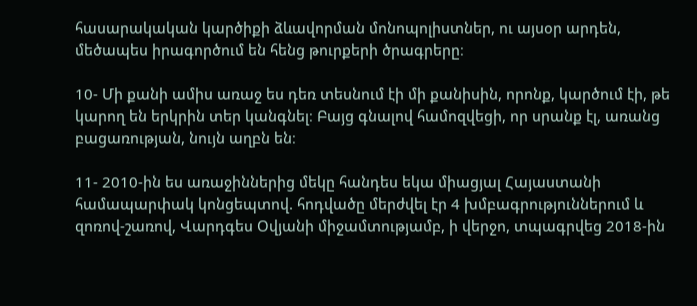հասարակական կարծիքի ձևավորման մոնոպոլիստներ, ու այսօր արդեն, մեծապես իրագործում են հենց թուրքերի ծրագրերը։

10- Մի քանի ամիս առաջ ես դեռ տեսնում էի մի քանիսին, որոնք, կարծում էի, թե կարող են երկրին տեր կանգնել։ Բայց գնալով համոզվեցի, որ սրանք էլ, առանց բացառության, նույն աղբն են։

11- 2010-ին ես առաջիններից մեկը հանդես եկա միացյալ Հայաստանի համապարփակ կոնցեպտով. հոդվածը մերժվել էր 4 խմբագրություններում և զոռով-շառով, Վարդգես Օվյանի միջամտությամբ, ի վերջո, տպագրվեց 2018-ին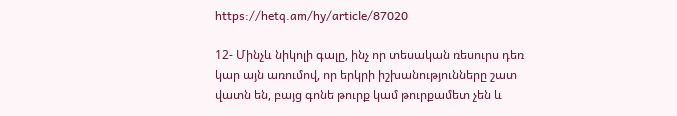https://hetq.am/hy/article/87020

12- Մինչև նիկոլի գալը, ինչ որ տեսական ռեսուրս դեռ կար այն առումով, որ երկրի իշխանությունները շատ վատն են, բայց գոնե թուրք կամ թուրքամետ չեն և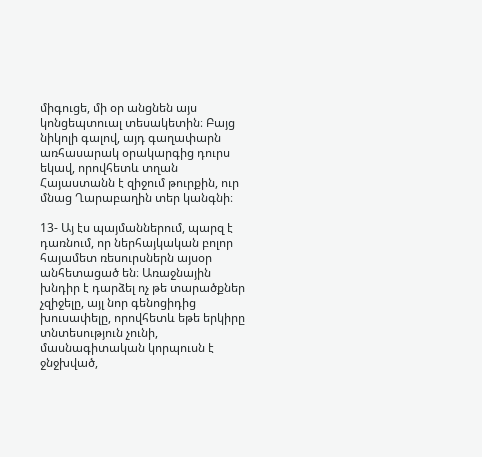միգուցե, մի օր անցնեն այս կոնցեպտուալ տեսակետին։ Բայց նիկոլի գալով, այդ գաղափարն առհասարակ օրակարգից դուրս եկավ, որովհետև տղան Հայաստանն է զիջում թուրքին, ուր մնաց Ղարաբաղին տեր կանգնի։

13- Այ էս պայմաններում, պարզ է դառնում, որ ներհայկական բոլոր հայամետ ռեսուրսներն այսօր անհետացած են։ Առաջնային խնդիր է դարձել ոչ թե տարածքներ չզիջելը, այլ նոր գենոցիդից խուսափելը, որովհետև եթե երկիրը տնտեսություն չունի, մասնագիտական կորպուսն է ջնջխված,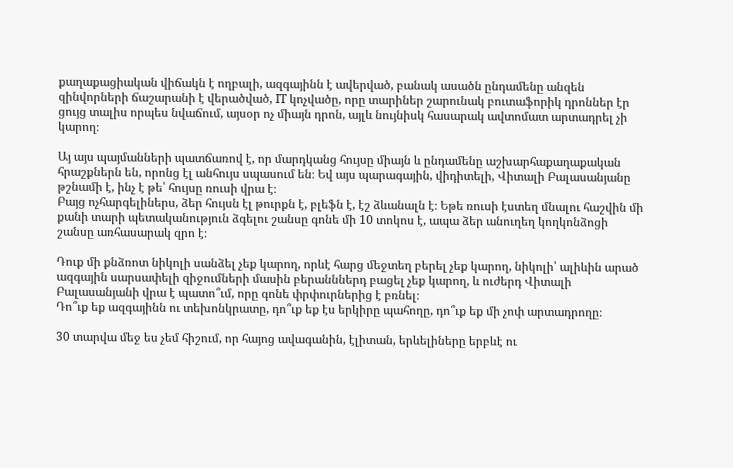քաղաքացիական վիճակն է ողբալի, ազգայինն է ավերված, բանակ ասածն ընդամենը անզեն զինվորների ճաշարանի է վերածված, IT կոչվածը, որը տարիներ շարունակ բուտաֆորիկ դրոններ էր ցույց տալիս որպես նվաճում, այսօր ոչ միայն դրոն, այլև նույնիսկ հասարակ ավտոմատ արտադրել չի կարող։

Այ այս պայմանների պատճառով է, որ մարդկանց հույսը միայն և ընդամենը աշխարհաքաղաքական հրաշքներն են, որոնց էլ անհույս սպասում են։ Եվ այս պարագային, վիդիտելի, Վիտալի Բալասանյանը թշնամի է, ինչ է թե՝ հույսը ռուսի վրա է։
Բայց ոչհարգելիներս, ձեր հույսն էլ թուրքն է, բլեֆն է, էշ ձևանալն է։ Եթե ռուսի էստեղ մնալու հաշվին մի քանի տարի պետականություն ձգելու շանսը գոնե մի 10 տոկոս է, ապա ձեր անուղեղ կողկոնձոցի շանսը առհասարակ զրո է։

Դուք մի քնձռոտ նիկոլի սանձել չեք կարող, որևէ հարց մեջտեղ բերել չեք կարող, նիկոլի՝ ալիևին արած ազգային սարսափելի զիջումների մասին բերանններդ բացել չեք կարող, և ուժերդ Վիտալի Բալասանյանի վրա է պատո՞ւմ, որը գոնե փրփուրներից է բռնել։
Դո՞ւք եք ազգայինն ու տեխոնկրատը, դո՞ւք եք էս երկիրը պահողը, դո՞ւք եք մի չոփ արտադրողը։

30 տարվա մեջ ես չեմ հիշում, որ հայոց ավագանին, էլիտան, երևելիները երբևէ ու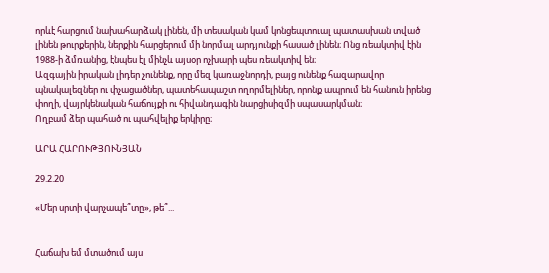որևէ հարցում նախահարձակ լինեն, մի տեսական կամ կոնցեպտուալ պատասխան տված լինեն թուրքերին, ներքին հարցերում մի նորմալ արդյունքի հասած լինեն։ Ոնց ռեակտիվ էին 1988-ի ձմռանից, էնպես էլ մինչև այսօր ոչխարի պես ռեակտիվ են։
Ազգային իրական լիդեր չունենք, որը մեզ կառաջնորդի, բայց ունենք հազարավոր պնակալեզներ ու փչացածներ, պատեհապաշտ ողորմելիներ, որոնք ապրում են հանուն իրենց փողի, վայրկենական հաճույքի ու հիվանդագին նարցիսիզմի սպասարկման։
Ողբամ ձեր պահած ու պահվելիք երկիրը։

ԱՐԱ ՀԱՐՈՒԹՅՈՒՆՅԱՆ

29.2.20

«Մեր սրտի վարչապե՞տը», թե՞...


Հաճախ եմ մտածում այս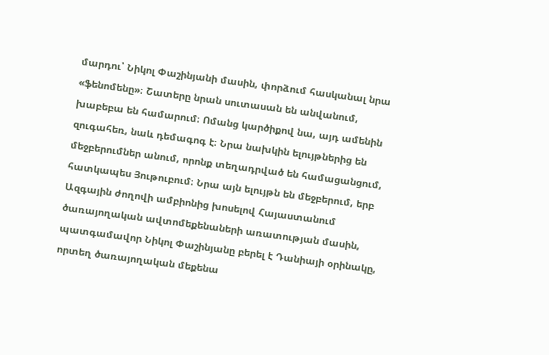մարդու՝ Նիկոլ Փաշինյանի մասին, փորձում հասկանալ նրա «ֆենոմենը»։ Շատերը նրան սուտասան են անվանում, խաբեբա են համարում։ Ոմանց կարծիքով նա, այդ ամենին զուգահեռ, նաև դեմագոգ է։ Նրա նախկին ելույթներից են մեջբերումներ անում, որոնք տեղադրված են համացանցում, հատկապես Յութուբում։ Նրա այն ելույթն են մեջբերում, երբ Ազգային ժողովի ամբիոնից խոսելով Հայաստանում ծառայողական ավտոմեքենաների առատության մասին, պատգամավոր Նիկոլ Փաշինյանը բերել է Դանիայի օրինակը, որտեղ ծառայողական մեքենա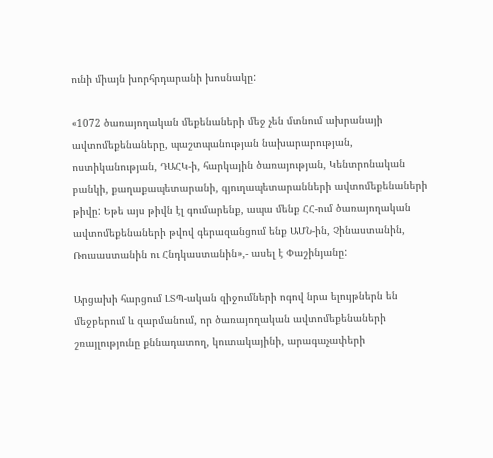ունի միայն խորհրդարանի խոսնակը:

«1072 ծառայողական մեքենաների մեջ չեն մտնում ախրանայի ավտոմեքենաները, պաշտպանության նախարարության, ոստիկանության, ԴԱՀԿ-ի, հարկային ծառայության, Կենտրոնական բանկի, քաղաքապետարանի, գյուղապետարանների ավտոմեքենաների թիվը: Եթե այս թիվն էլ գումարենք, ապա մենք ՀՀ-ում ծառայողական ավտոմեքենաների թվով գերազանցում ենք ԱՄՆ-ին, Չինաստանին, Ռուսաստանին ու Հնդկաստանին»,- ասել է Փաշինյանը:

Արցախի հարցում ԼՏՊ-ական զիջումների ոգով նրա ելույթներն են մեջբերում և զարմանում, որ ծառայողական ավտոմեքենաների շռայլությունը քննադատող, կուտակայինի, արագաչափերի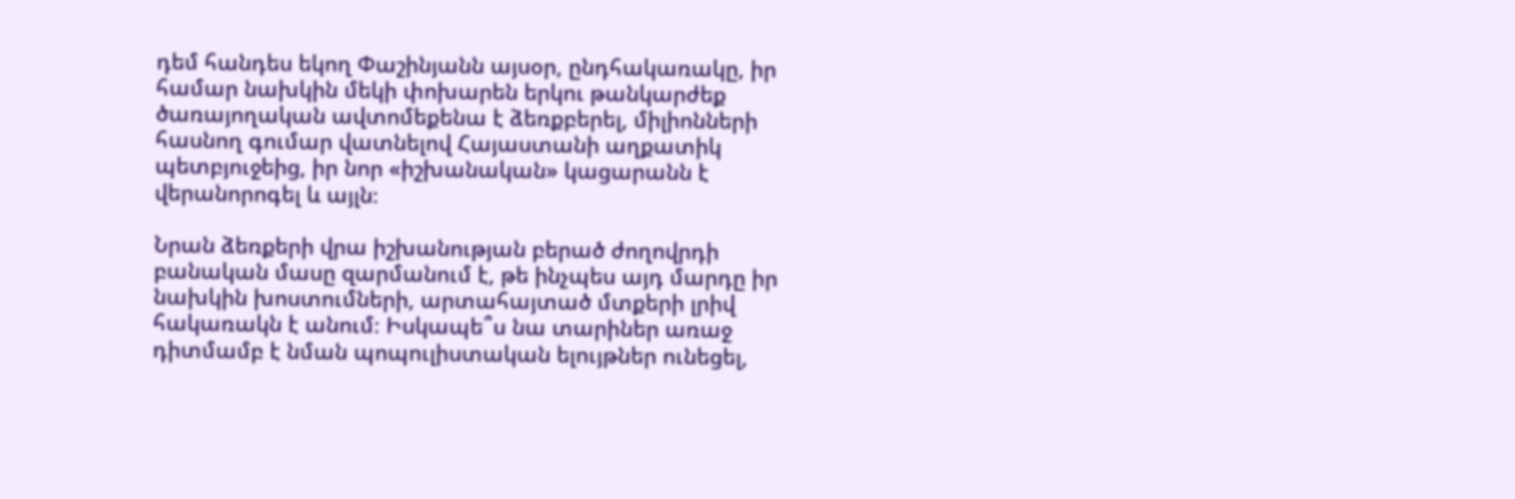դեմ հանդես եկող Փաշինյանն այսօր, ընդհակառակը, իր համար նախկին մեկի փոխարեն երկու թանկարժեք ծառայողական ավտոմեքենա է ձեռքբերել, միլիոնների հասնող գումար վատնելով Հայաստանի աղքատիկ պետբյուջեից, իր նոր «իշխանական» կացարանն է վերանորոգել և այլն։

Նրան ձեռքերի վրա իշխանության բերած ժողովրդի բանական մասը զարմանում է, թե ինչպես այդ մարդը իր նախկին խոստումների, արտահայտած մտքերի լրիվ հակառակն է անում։ Իսկապե՞ս նա տարիներ առաջ դիտմամբ է նման պոպուլիստական ելույթներ ունեցել,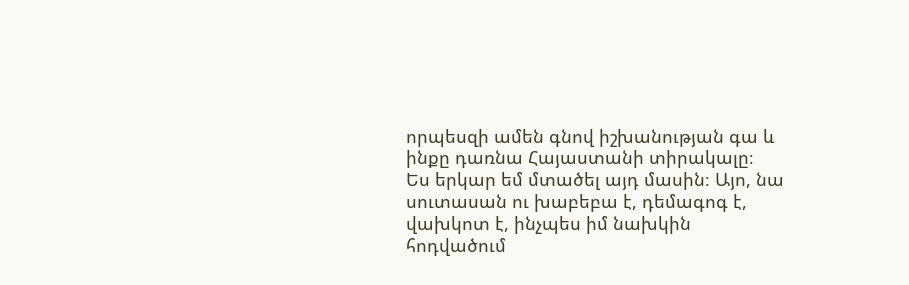որպեսզի ամեն գնով իշխանության գա և ինքը դառնա Հայաստանի տիրակալը։
Ես երկար եմ մտածել այդ մասին։ Այո, նա սուտասան ու խաբեբա է, դեմագոգ է, վախկոտ է, ինչպես իմ նախկին հոդվածում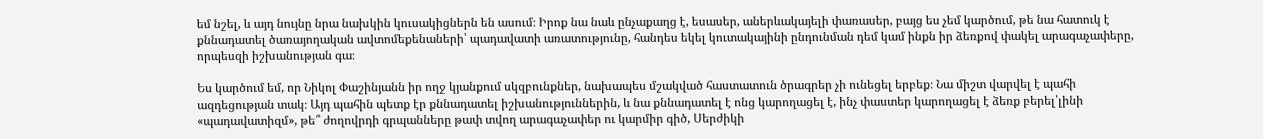եմ նշել, և այդ նույնը նրա նախկին կուսակիցներն են ասում։ Իրոք նա նաև ընչաքաղց է, եսասեր, աներևակայելի փառասեր, բայց ես չեմ կարծում, թե նա հատուկ է քննադատել ծառայողական ավտոմեքենաների՝ պադավատի առատությունը, հանդես եկել կուտակայինի ընդունման դեմ կամ ինքն իր ձեռքով փակել արագաչափերը, որպեսզի իշխանության գա։

Ես կարծում եմ, որ Նիկոլ Փաշինյանն իր ողջ կյանքում սկզբունքներ, նախապես մշակված հաստատուն ծրագրեր չի ունեցել երբեք։ Նա միշտ վարվել է պահի ազդեցության տակ։ Այդ պահին պետք էր քննադատել իշխանություններին, և նա քննադատել է ոնց կարողացել է, ինչ փաստեր կարողացել է ձեռք բերել՝լինի «պադավատիզմ», թե՞ ժողովրդի գրպանները թափ տվող արագաչափեր ու կարմիր գիծ, Սերժիկի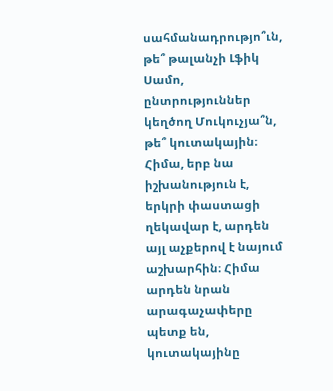սահմանադրությո՞ւն, թե՞ թալանչի Լֆիկ Սամո, ընտրություններ կեղծող Մուկուչյա՞ն, թե՞ կուտակային։ Հիմա, երբ նա իշխանություն է, երկրի փաստացի ղեկավար է, արդեն այլ աչքերով է նայում աշխարհին։ Հիմա արդեն նրան արագաչափերը պետք են, կուտակայինը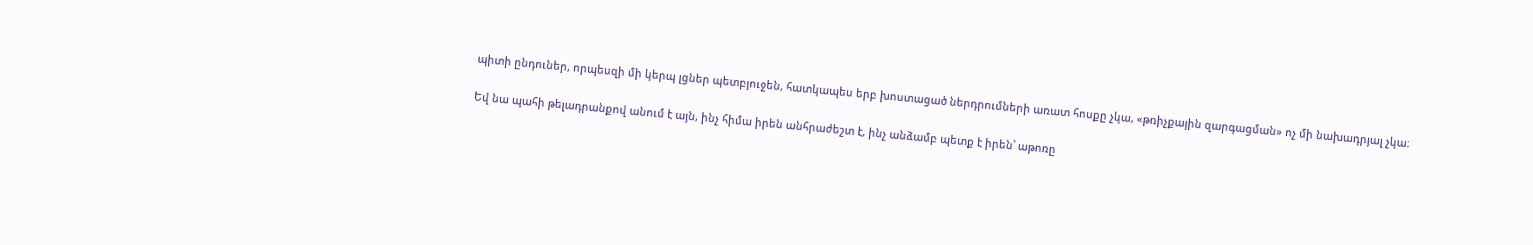պիտի ընդուներ, որպեսզի մի կերպ լցներ պետբյուջեն, հատկապես երբ խոստացած ներդրումների առատ հոսքը չկա, «թռիչքային զարգացման» ոչ մի նախադրյալ չկա։

Եվ նա պահի թելադրանքով անում է այն, ինչ հիմա իրեն անհրաժեշտ է, ինչ անձամբ պետք է իրեն՝ աթոռը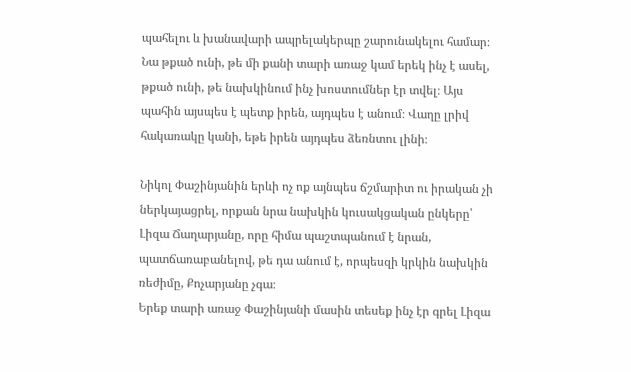պահելու և խանավարի ապրելակերպը շարունակելու համար։ Նա թքած ունի, թե մի քանի տարի առաջ կամ երեկ ինչ է ասել, թքած ունի, թե նախկինում ինչ խոստումներ էր տվել։ Այս պահին այսպես է պետք իրեն, այդպես է անում։ Վաղը լրիվ հակառակը կանի, եթե իրեն այդպես ձեռնտու լինի։

Նիկոլ Փաշինյանին երևի ոչ ոք այնպես ճշմարիտ ու իրական չի ներկայացրել, որքան նրա նախկին կուսակցական ընկերը՝ Լիզա Ճաղարյանը, որը հիմա պաշտպանում է նրան, պատճառաբանելով, թե դա անում է, որպեսզի կրկին նախկին ռեժիմը, Քոչարյանը չգա։
Երեք տարի առաջ Փաշինյանի մասին տեսեք ինչ էր գրել Լիզա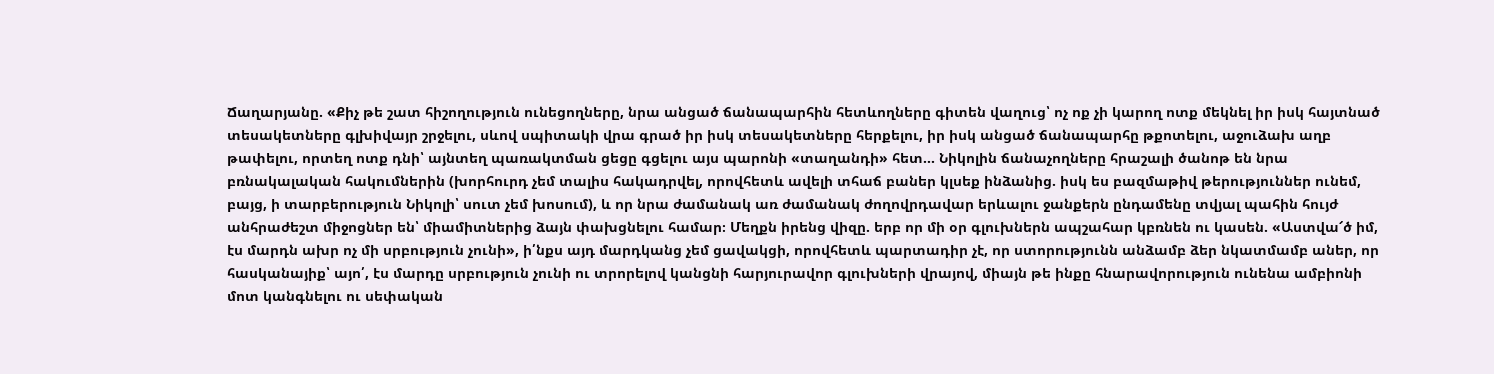Ճաղարյանը. «Քիչ թե շատ հիշողություն ունեցողները, նրա անցած ճանապարհին հետևողները գիտեն վաղուց՝ ոչ ոք չի կարող ոտք մեկնել իր իսկ հայտնած տեսակետները գլխիվայր շրջելու, սևով սպիտակի վրա գրած իր իսկ տեսակետները հերքելու, իր իսկ անցած ճանապարհը թքոտելու, աջուձախ աղբ թափելու, որտեղ ոտք դնի՝ այնտեղ պառակտման ցեցը գցելու այս պարոնի «տաղանդի» հետ... Նիկոլին ճանաչողները հրաշալի ծանոթ են նրա բռնակալական հակումներին (խորհուրդ չեմ տալիս հակադրվել, որովհետև ավելի տհաճ բաներ կլսեք ինձանից. իսկ ես բազմաթիվ թերություններ ունեմ, բայց, ի տարբերություն Նիկոլի՝ սուտ չեմ խոսում), և որ նրա ժամանակ առ ժամանակ ժողովրդավար երևալու ջանքերն ընդամենը տվյալ պահին հույժ անհրաժեշտ միջոցներ են՝ միամիտներից ձայն փախցնելու համար։ Մեղքն իրենց վիզը. երբ որ մի օր գլուխներն ապշահար կբռնեն ու կասեն. «Աստվա՜ծ իմ, էս մարդն ախր ոչ մի սրբություն չունի», ի՛նքս այդ մարդկանց չեմ ցավակցի, որովհետև պարտադիր չէ, որ ստորությունն անձամբ ձեր նկատմամբ աներ, որ հասկանայիք՝ այո՛, էս մարդը սրբություն չունի ու տրորելով կանցնի հարյուրավոր գլուխների վրայով, միայն թե ինքը հնարավորություն ունենա ամբիոնի մոտ կանգնելու ու սեփական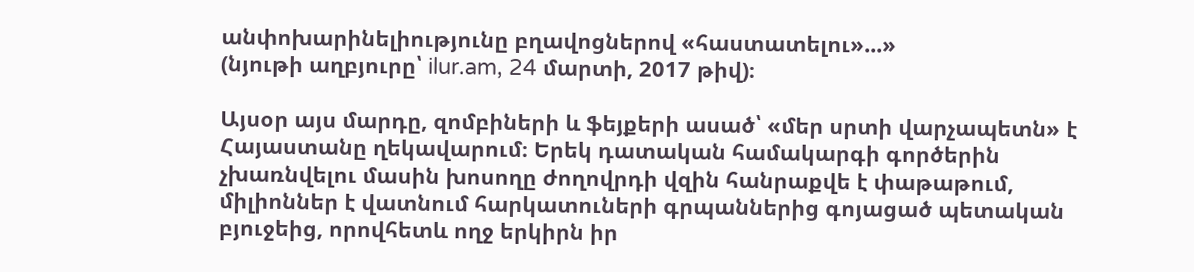անփոխարինելիությունը բղավոցներով «հաստատելու»...»
(նյութի աղբյուրը՝ ilur.am, 24 մարտի, 2017 թիվ)։

Այսօր այս մարդը, զոմբիների և ֆեյքերի ասած՝ «մեր սրտի վարչապետն» է Հայաստանը ղեկավարում։ Երեկ դատական համակարգի գործերին չխառնվելու մասին խոսողը ժողովրդի վզին հանրաքվե է փաթաթում, միլիոններ է վատնում հարկատուների գրպաններից գոյացած պետական բյուջեից, որովհետև ողջ երկիրն իր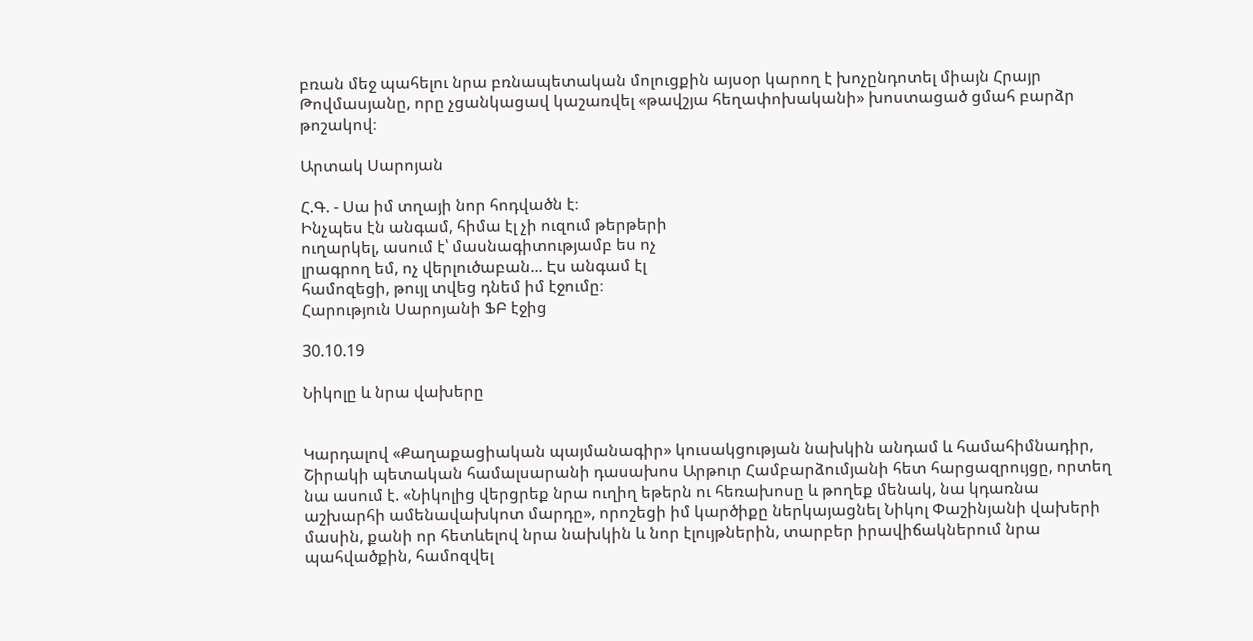բռան մեջ պահելու նրա բռնապետական մոլուցքին այսօր կարող է խոչընդոտել միայն Հրայր Թովմասյանը, որը չցանկացավ կաշառվել «թավշյա հեղափոխականի» խոստացած ցմահ բարձր թոշակով։

Արտակ Սարոյան

Հ.Գ. - Սա իմ տղայի նոր հոդվածն է։
Ինչպես էն անգամ, հիմա էլ չի ուզում թերթերի
ուղարկել, ասում է՝ մասնագիտությամբ ես ոչ
լրագրող եմ, ոչ վերլուծաբան... Էս անգամ էլ
համոզեցի, թույլ տվեց դնեմ իմ էջումը։
Հարություն Սարոյանի ՖԲ էջից

30.10.19

Նիկոլը և նրա վախերը


Կարդալով «Քաղաքացիական պայմանագիր» կուսակցության նախկին անդամ և համահիմնադիր, Շիրակի պետական համալսարանի դասախոս Արթուր Համբարձումյանի հետ հարցազրույցը, որտեղ նա ասում է. «Նիկոլից վերցրեք նրա ուղիղ եթերն ու հեռախոսը և թողեք մենակ, նա կդառնա աշխարհի ամենավախկոտ մարդը», որոշեցի իմ կարծիքը ներկայացնել Նիկոլ Փաշինյանի վախերի մասին, քանի որ հետևելով նրա նախկին և նոր էլույթներին, տարբեր իրավիճակներում նրա պահվածքին, համոզվել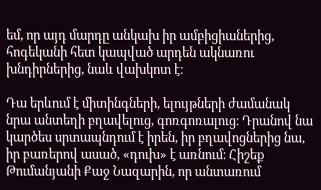եմ, որ այդ մարդը անկախ իր ամբիցիաներից, հոգեկանի հետ կապված արդեն ակնառու խնդիրներից, նաև վախկոտ է։

Դա երևում է միտինգների, ելույթների ժամանակ նրա անտեղի բղավելուց, գոռգոռալուց։ Դրանով նա կարծես սրտապնդում է իրեն, իր բղավոցներից նա, իր բառերով ասած, «դուխ» է առնում։ Հիշեք Թումանյանի Քաջ Նազարին, որ անտառում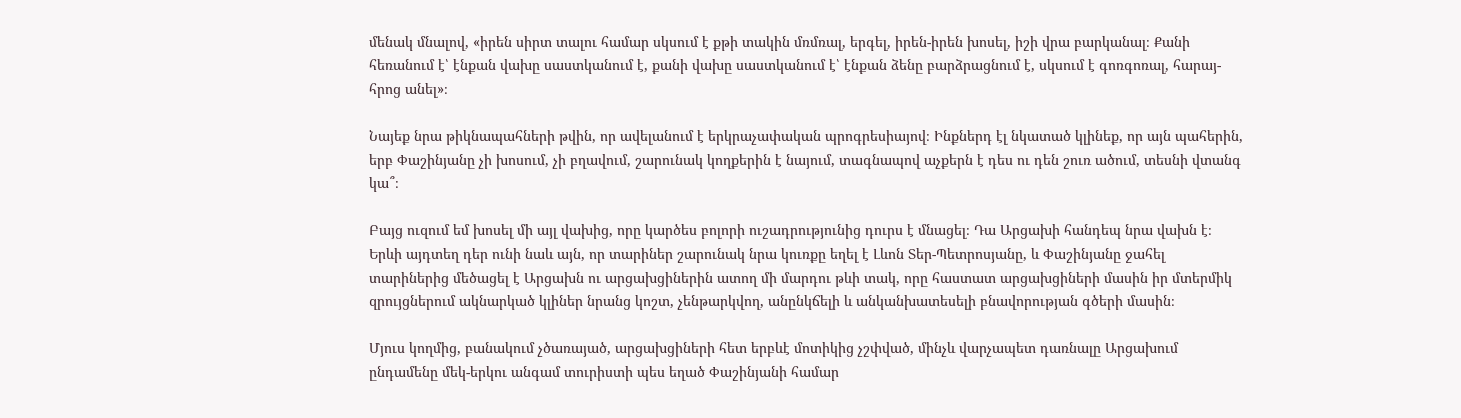մենակ մնալով, «իրեն սիրտ տալու համար սկսում է քթի տակին մռմռալ, երգել, իրեն-իրեն խոսել, իշի վրա բարկանալ։ Քանի հեռանում է՝ էնքան վախը սաստկանում է, քանի վախը սաստկանում է՝ էնքան ձենը բարձրացնում է, սկսում է գոռգոռալ, հարայ-հրոց անել»։

Նայեք նրա թիկնապահների թվին, որ ավելանում է երկրաչափական պրոգրեսիայով։ Ինքներդ էլ նկատած կլինեք, որ այն պահերին, երբ Փաշինյանը չի խոսում, չի բղավում, շարունակ կողքերին է նայում, տագնապով աչքերն է դես ու դեն շուռ ածում, տեսնի վտանգ կա՞։

Բայց ուզում եմ խոսել մի այլ վախից, որը կարծես բոլորի ուշադրությունից դուրս է մնացել։ Դա Արցախի հանդեպ նրա վախն է։ Երևի այդտեղ դեր ունի նաև այն, որ տարիներ շարունակ նրա կուռքը եղել է Լևոն Տեր-Պետրոսյանը, և Փաշինյանը ջահել տարիներից մեծացել է Արցախն ու արցախցիներին ատող մի մարդու թևի տակ, որը հաստատ արցախցիների մասին իր մտերմիկ զրույցներում ակնարկած կլիներ նրանց կոշտ, չենթարկվող, անընկճելի և անկանխատեսելի բնավորության գծերի մասին։

Մյուս կողմից, բանակում չծառայած, արցախցիների հետ երբևէ մոտիկից չշփված, մինչև վարչապետ դառնալը Արցախում ընդամենը մեկ-երկու անգամ տուրիստի պես եղած Փաշինյանի համար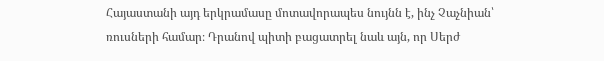Հայաստանի այդ երկրամասը մոտավորապես նույնն է, ինչ Չաչնիան՝ ռուսների համար։ Դրանով պիտի բացատրել նաև այն, որ Սերժ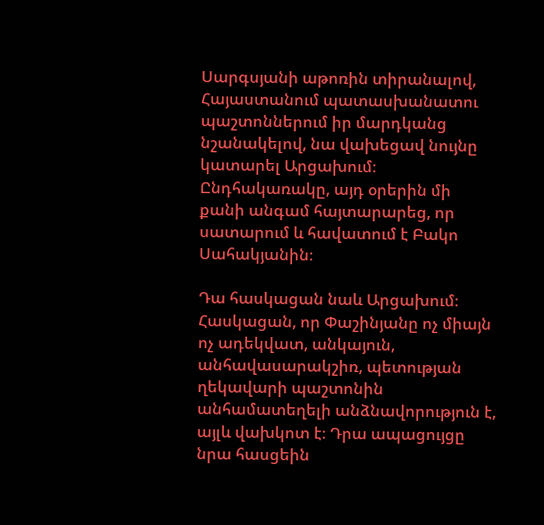Սարգսյանի աթոռին տիրանալով, Հայաստանում պատասխանատու պաշտոններում իր մարդկանց նշանակելով, նա վախեցավ նույնը կատարել Արցախում։ Ընդհակառակը, այդ օրերին մի քանի անգամ հայտարարեց, որ սատարում և հավատում է Բակո Սահակյանին։

Դա հասկացան նաև Արցախում։ Հասկացան, որ Փաշինյանը ոչ միայն ոչ ադեկվատ, անկայուն, անհավասարակշիռ, պետության ղեկավարի պաշտոնին անհամատեղելի անձնավորություն է, այլև վախկոտ է։ Դրա ապացույցը նրա հասցեին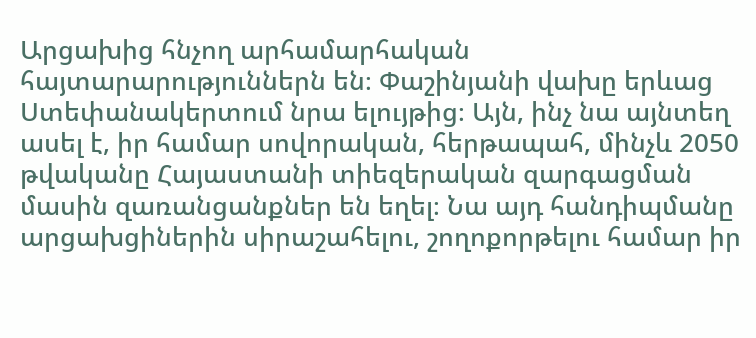Արցախից հնչող արհամարհական հայտարարություններն են։ Փաշինյանի վախը երևաց Ստեփանակերտում նրա ելույթից։ Այն, ինչ նա այնտեղ ասել է, իր համար սովորական, հերթապահ, մինչև 2050 թվականը Հայաստանի տիեզերական զարգացման մասին զառանցանքներ են եղել։ Նա այդ հանդիպմանը արցախցիներին սիրաշահելու, շողոքորթելու համար իր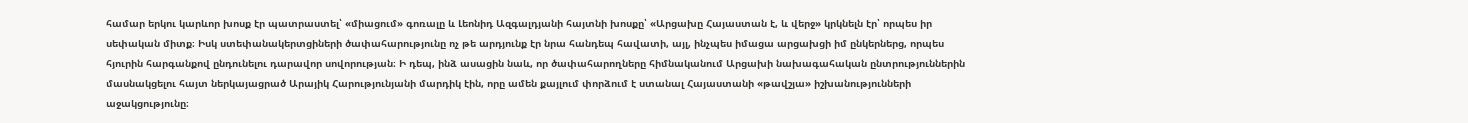համար երկու կարևոր խոսք էր պատրաստել՝ «միացում» գոռալը և Լեոնիդ Ազգալդյանի հայտնի խոսքը՝ «Արցախը Հայաստան է, և վերջ» կրկնելն էր՝ որպես իր սեփական միտք։ Իսկ ստեփանակերտցիների ծափահարությունը ոչ թե արդյունք էր նրա հանդեպ հավատի, այլ, ինչպես իմացա արցախցի իմ ընկերներց, որպես հյուրին հարգանքով ընդունելու դարավոր սովորության։ Ի դեպ, ինձ ասացին նաև, որ ծափահարողները հիմնականում Արցախի նախագահական ընտրություններին մասնակցելու հայտ ներկայացրած Արայիկ Հարությունյանի մարդիկ էին, որը ամեն քայլում փորձում է ստանալ Հայաստանի «թավշյա» իշխանությունների աջակցությունը։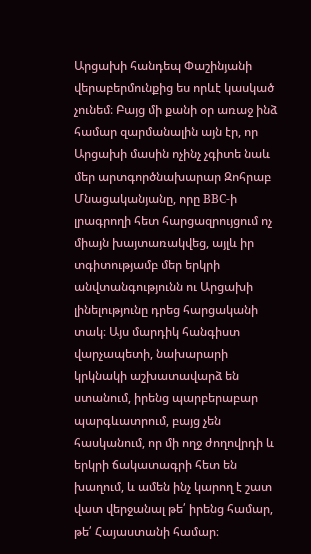Արցախի հանդեպ Փաշինյանի վերաբերմունքից ես որևէ կասկած չունեմ։ Բայց մի քանի օր առաջ ինձ համար զարմանալին այն էր, որ Արցախի մասին ոչինչ չգիտե նաև մեր արտգործնախարար Զոհրաբ Մնացականյանը, որը BBC-ի լրագրողի հետ հարցազրույցում ոչ միայն խայտառակվեց, այլև իր տգիտությամբ մեր երկրի անվտանգությունն ու Արցախի լինելությունը դրեց հարցականի տակ։ Այս մարդիկ հանգիստ վարչապետի, նախարարի կրկնակի աշխատավարձ են ստանում, իրենց պարբերաբար պարգևատրում, բայց չեն հասկանում, որ մի ողջ ժողովրդի և երկրի ճակատագրի հետ են խաղում, և ամեն ինչ կարող է շատ վատ վերջանալ թե՛ իրենց համար, թե՛ Հայաստանի համար։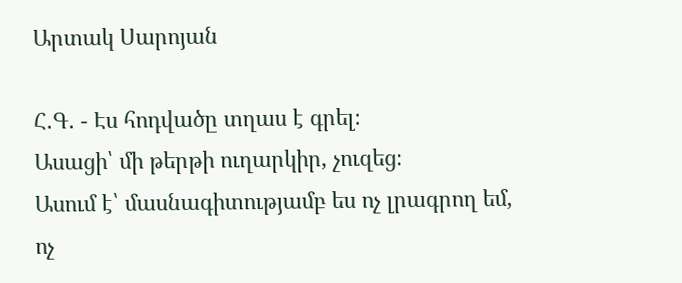Արտակ Սարոյան

Հ.Գ. - Էս հոդվածը տղաս է գրել։
Ասացի՝ մի թերթի ուղարկիր, չուզեց։
Ասում է՝ մասնագիտությամբ ես ոչ լրագրող եմ,
ոչ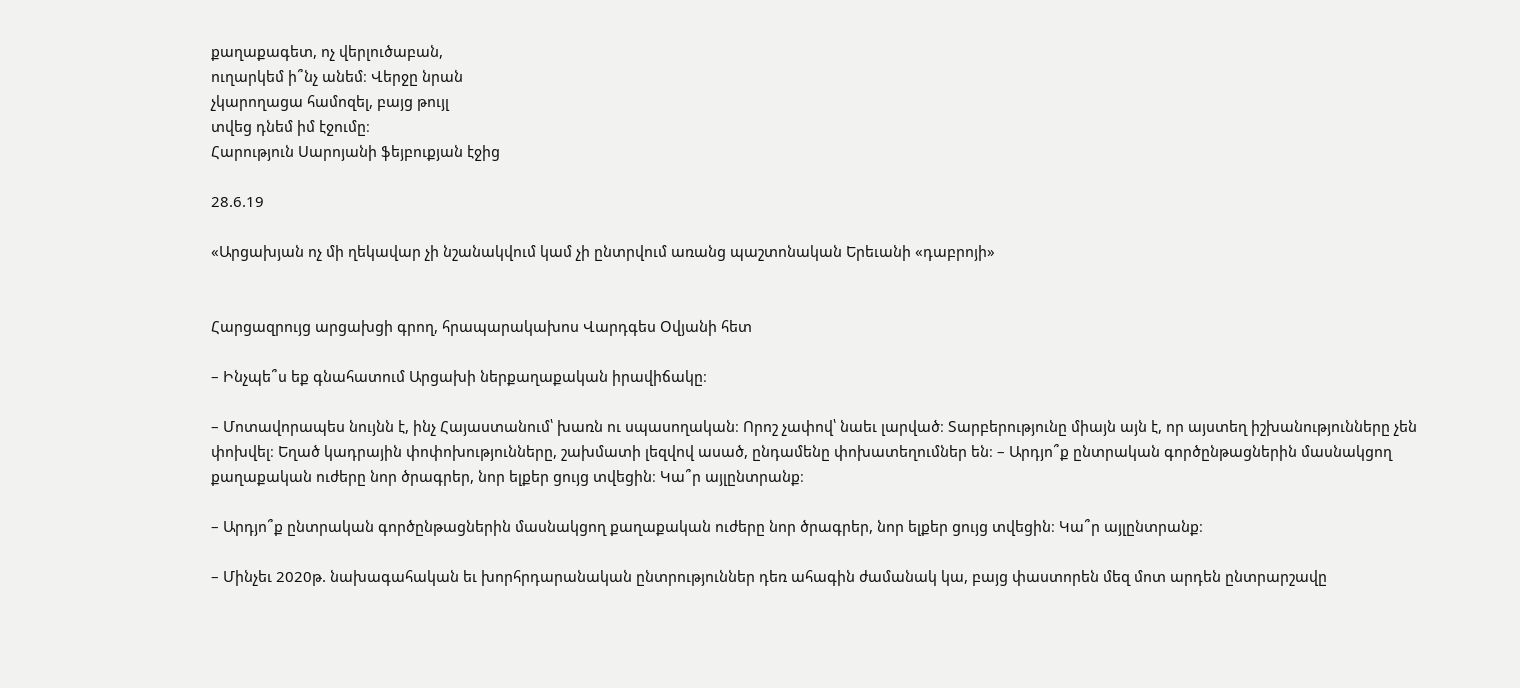քաղաքագետ, ոչ վերլուծաբան,
ուղարկեմ ի՞նչ անեմ։ Վերջը նրան
չկարողացա համոզել, բայց թույլ
տվեց դնեմ իմ էջումը։
Հարություն Սարոյանի ֆեյբուքյան էջից

28.6.19

«Արցախյան ոչ մի ղեկավար չի նշանակվում կամ չի ընտրվում առանց պաշտոնական Երեւանի «դաբրոյի»


Հարցազրույց արցախցի գրող, հրապարակախոս Վարդգես Օվյանի հետ

– Ինչպե՞ս եք գնահատում Արցախի ներքաղաքական իրավիճակը։

– Մոտավորապես նույնն է, ինչ Հայաստանում՝ խառն ու սպասողական։ Որոշ չափով՝ նաեւ լարված։ Տարբերությունը միայն այն է, որ այստեղ իշխանությունները չեն փոխվել։ Եղած կադրային փոփոխությունները, շախմատի լեզվով ասած, ընդամենը փոխատեղումներ են։ – Արդյո՞ք ընտրական գործընթացներին մասնակցող քաղաքական ուժերը նոր ծրագրեր, նոր ելքեր ցույց տվեցին։ Կա՞ր այլընտրանք։

– Արդյո՞ք ընտրական գործընթացներին մասնակցող քաղաքական ուժերը նոր ծրագրեր, նոր ելքեր ցույց տվեցին։ Կա՞ր այլընտրանք։

– Մինչեւ 2020թ. նախագահական եւ խորհրդարանական ընտրություններ դեռ ահագին ժամանակ կա, բայց փաստորեն մեզ մոտ արդեն ընտրարշավը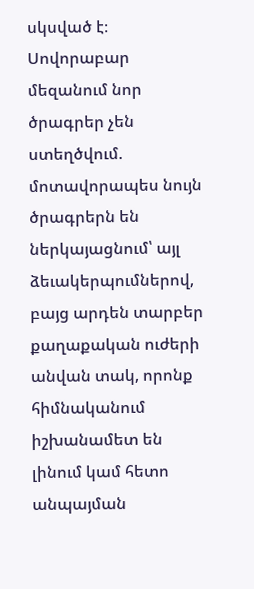սկսված է։ Սովորաբար մեզանում նոր ծրագրեր չեն ստեղծվում. մոտավորապես նույն ծրագրերն են ներկայացնում՝ այլ ձեւակերպումներով, բայց արդեն տարբեր քաղաքական ուժերի անվան տակ, որոնք հիմնականում իշխանամետ են լինում կամ հետո անպայման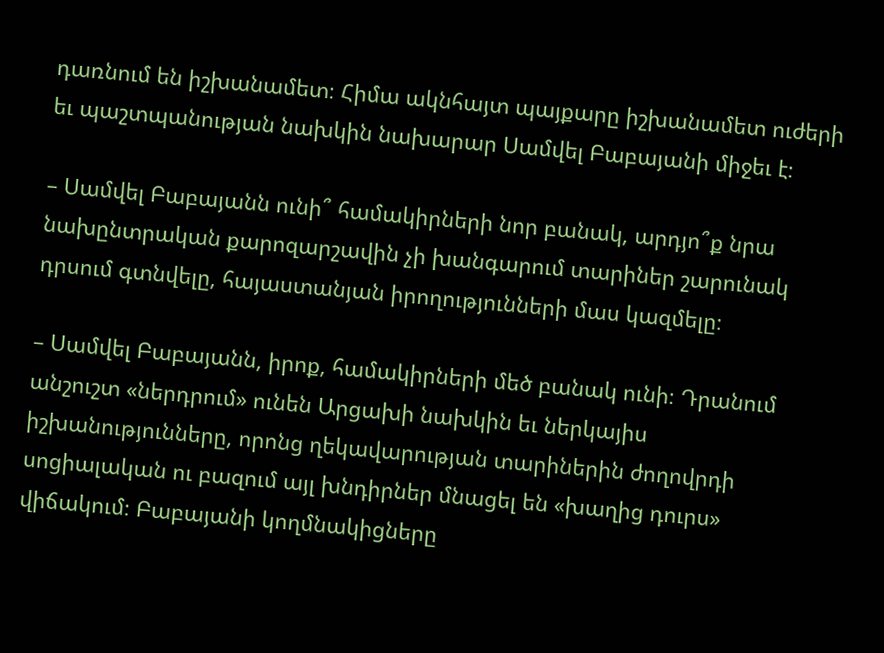դառնում են իշխանամետ։ Հիմա ակնհայտ պայքարը իշխանամետ ուժերի եւ պաշտպանության նախկին նախարար Սամվել Բաբայանի միջեւ է։

– Սամվել Բաբայանն ունի՞ համակիրների նոր բանակ, արդյո՞ք նրա նախընտրական քարոզարշավին չի խանգարում տարիներ շարունակ դրսում գտնվելը, հայաստանյան իրողությունների մաս կազմելը։

– Սամվել Բաբայանն, իրոք, համակիրների մեծ բանակ ունի։ Դրանում անշուշտ «ներդրում» ունեն Արցախի նախկին եւ ներկայիս իշխանությունները, որոնց ղեկավարության տարիներին ժողովրդի սոցիալական ու բազում այլ խնդիրներ մնացել են «խաղից դուրս» վիճակում։ Բաբայանի կողմնակիցները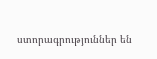ստորագրություններ են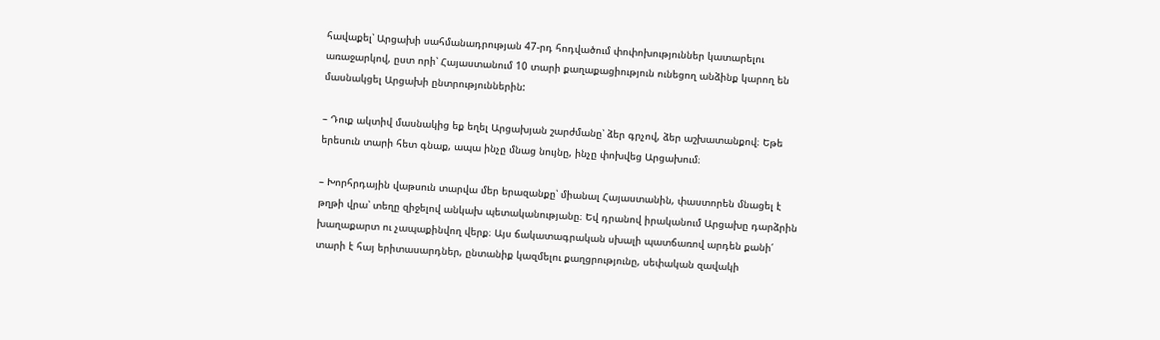հավաքել՝ Արցախի սահմանադրության 47-րդ հոդվածում փոփոխություններ կատարելու առաջարկով, ըստ որի՝ Հայաստանում 10 տարի քաղաքացիություն ունեցող անձինք կարող են մասնակցել Արցախի ընտրություններին:

– Դուք ակտիվ մասնակից եք եղել Արցախյան շարժմանը՝ ձեր գրչով, ձեր աշխատանքով։ Եթե երեսուն տարի հետ գնաք, ապա ինչը մնաց նույնը, ինչը փոխվեց Արցախում։

– Խորհրդային վաթսուն տարվա մեր երազանքը՝ միանալ Հայաստանին, փաստորեն մնացել է թղթի վրա՝ տեղը զիջելով անկախ պետականությանը։ Եվ դրանով իրականում Արցախը դարձրին խաղաքարտ ու չապաքինվող վերք։ Այս ճակատագրական սխալի պատճառով արդեն քանի՛ տարի է հայ երիտասարդներ, ընտանիք կազմելու քաղցրությունը, սեփական զավակի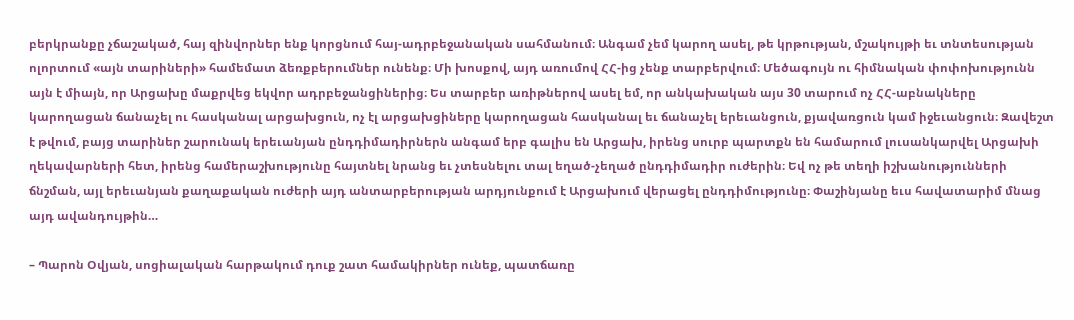բերկրանքը չճաշակած, հայ զինվորներ ենք կորցնում հայ-ադրբեջանական սահմանում։ Անգամ չեմ կարող ասել, թե կրթության, մշակույթի եւ տնտեսության ոլորտում «այն տարիների» համեմատ ձեռքբերումներ ունենք։ Մի խոսքով, այդ առումով ՀՀ-ից չենք տարբերվում։ Մեծագույն ու հիմնական փոփոխությունն այն է միայն, որ Արցախը մաքրվեց եկվոր ադրբեջանցիներից։ Ես տարբեր առիթներով ասել եմ, որ անկախական այս 30 տարում ոչ ՀՀ-աբնակները կարողացան ճանաչել ու հասկանալ արցախցուն, ոչ էլ արցախցիները կարողացան հասկանալ եւ ճանաչել երեւանցուն, քյավառցուն կամ իջեւանցուն։ Զավեշտ է թվում, բայց տարիներ շարունակ երեւանյան ընդդիմադիրներն անգամ երբ գալիս են Արցախ, իրենց սուրբ պարտքն են համարում լուսանկարվել Արցախի ղեկավարների հետ, իրենց համերաշխությունը հայտնել նրանց եւ չտեսնելու տալ եղած-չեղած ընդդիմադիր ուժերին։ Եվ ոչ թե տեղի իշխանությունների ճնշման, այլ երեւանյան քաղաքական ուժերի այդ անտարբերության արդյունքում է Արցախում վերացել ընդդիմությունը։ Փաշինյանը եւս հավատարիմ մնաց այդ ավանդույթին…

– Պարոն Օվյան, սոցիալական հարթակում դուք շատ համակիրներ ունեք, պատճառը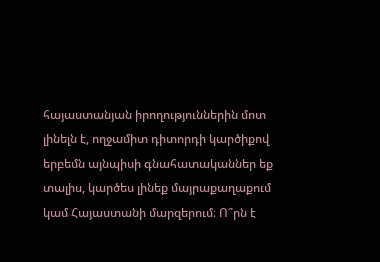հայաստանյան իրողություններին մոտ լինելն է, ողջամիտ դիտորդի կարծիքով երբեմն այնպիսի գնահատականներ եք տալիս, կարծես լինեք մայրաքաղաքում կամ Հայաստանի մարզերում։ Ո՞րն է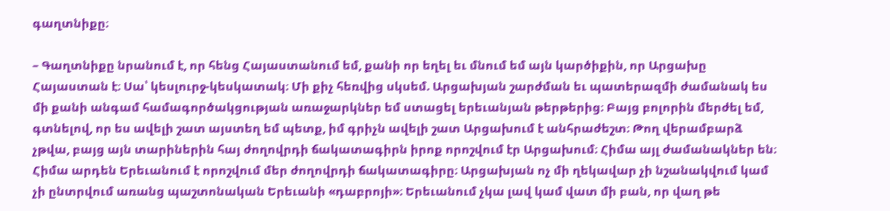գաղտնիքը։

– Գաղտնիքը նրանում է, որ հենց Հայաստանում եմ, քանի որ եղել եւ մնում եմ այն կարծիքին, որ Արցախը Հայաստան է։ Սա՝ կեսլուրջ-կեսկատակ։ Մի քիչ հեռվից սկսեմ. Արցախյան շարժման եւ պատերազմի ժամանակ ես մի քանի անգամ համագործակցության առաջարկներ եմ ստացել երեւանյան թերթերից։ Բայց բոլորին մերժել եմ, գտնելով, որ ես ավելի շատ այստեղ եմ պետք, իմ գրիչն ավելի շատ Արցախում է անհրաժեշտ։ Թող վերամբարձ չթվա, բայց այն տարիներին հայ ժողովրդի ճակատագիրն իրոք որոշվում էր Արցախում։ Հիմա այլ ժամանակներ են։ Հիմա արդեն Երեւանում է որոշվում մեր ժողովրդի ճակատագիրը։ Արցախյան ոչ մի ղեկավար չի նշանակվում կամ չի ընտրվում առանց պաշտոնական Երեւանի «դաբրոյի»։ Երեւանում չկա լավ կամ վատ մի բան, որ վաղ թե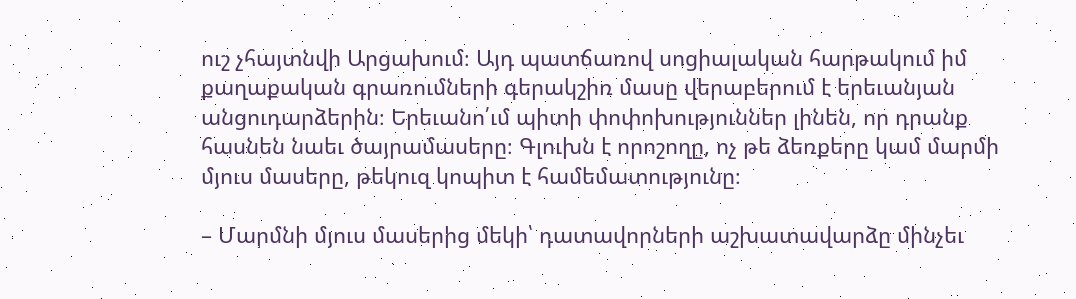ուշ չհայտնվի Արցախում։ Այդ պատճառով սոցիալական հարթակում իմ քաղաքական գրառումների գերակշիռ մասը վերաբերում է երեւանյան անցուդարձերին։ Երեւանո՛ւմ պիտի փոփոխություններ լինեն, որ դրանք հասնեն նաեւ ծայրամասերը։ Գլուխն է որոշողը, ոչ թե ձեռքերը կամ մարմի մյուս մասերը, թեկուզ կոպիտ է համեմատությունը։

– Մարմնի մյուս մասերից մեկի՝ դատավորների աշխատավարձը մինչեւ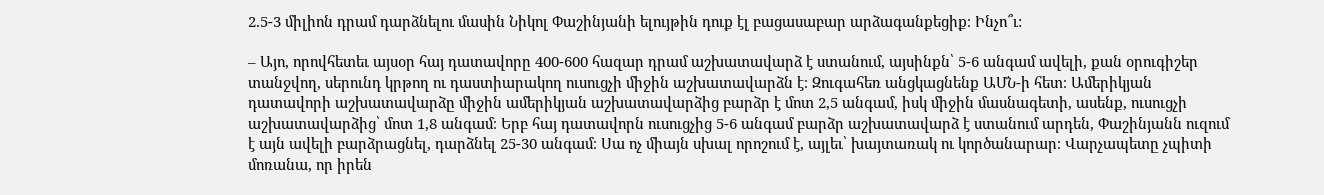2.5-3 միլիոն դրամ դարձնելու մասին Նիկոլ Փաշինյանի ելույթին դուք էլ բացասաբար արձագանքեցիք։ Ինչո՞ւ:

– Այո, որովհետեւ այսօր հայ դատավորը 400-600 հազար դրամ աշխատավարձ է ստանում, այսինքն՝ 5-6 անգամ ավելի, քան օրուգիշեր տանջվող, սերունդ կրթող ու դաստիարակող ուսուցչի միջին աշխատավարձն է։ Զուգահեռ անցկացնենք ԱՄՆ-ի հետ։ Ամերիկյան դատավորի աշխատավարձը միջին ամերիկյան աշխատավարձից բարձր է մոտ 2,5 անգամ, իսկ միջին մասնագետի, ասենք, ուսուցչի աշխատավարձից՝ մոտ 1,8 անգամ։ Երբ հայ դատավորն ուսուցչից 5-6 անգամ բարձր աշխատավարձ է ստանում արդեն, Փաշինյանն ուզում է այն ավելի բարձրացնել, դարձնել 25-30 անգամ։ Սա ոչ միայն սխալ որոշում է, այլեւ՝ խայտառակ ու կործանարար։ Վարչապետը չպիտի մոռանա, որ իրեն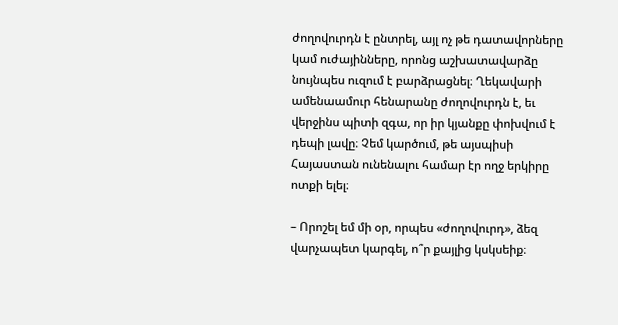ժողովուրդն է ընտրել, այլ ոչ թե դատավորները կամ ուժայինները, որոնց աշխատավարձը նույնպես ուզում է բարձրացնել։ Ղեկավարի ամենաամուր հենարանը ժողովուրդն է, եւ վերջինս պիտի զգա, որ իր կյանքը փոխվում է դեպի լավը։ Չեմ կարծում, թե այսպիսի Հայաստան ունենալու համար էր ողջ երկիրը ոտքի ելել։

– Որոշել եմ մի օր, որպես «ժողովուրդ», ձեզ վարչապետ կարգել, ո՞ր քայլից կսկսեիք։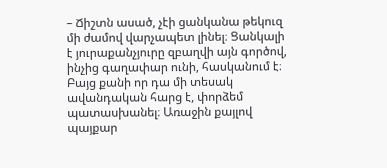– Ճիշտն ասած, չէի ցանկանա թեկուզ մի ժամով վարչապետ լինել։ Ցանկալի է յուրաքանչյուրը զբաղվի այն գործով, ինչից գաղափար ունի, հասկանում է։ Բայց քանի որ դա մի տեսակ ավանդական հարց է, փորձեմ պատասխանել։ Առաջին քայլով պայքար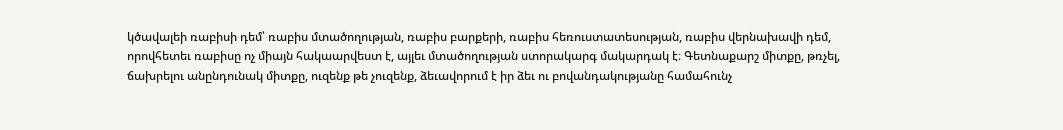կծավալեի ռաբիսի դեմ՝ ռաբիս մտածողության, ռաբիս բարքերի, ռաբիս հեռուստատեսության, ռաբիս վերնախավի դեմ, որովհետեւ ռաբիսը ոչ միայն հակաարվեստ է, այլեւ մտածողության ստորակարգ մակարդակ է։ Գետնաքարշ միտքը, թռչել, ճախրելու անընդունակ միտքը, ուզենք թե չուզենք, ձեւավորում է իր ձեւ ու բովանդակությանը համահունչ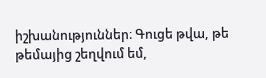իշխանություններ։ Գուցե թվա, թե թեմայից շեղվում եմ,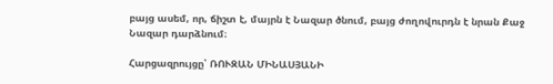բայց ասեմ, որ, ճիշտ է, մայրն է Նազար ծնում, բայց ժողովուրդն է նրան Քաջ Նազար դարձնում։

Հարցազրույցը՝ ՌՈՒԶԱՆ ՄԻՆԱՍՅԱՆԻ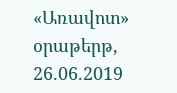«Առավոտ» օրաթերթ,
26.06.2019